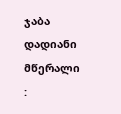ჯაბა დადიანი მწერალი :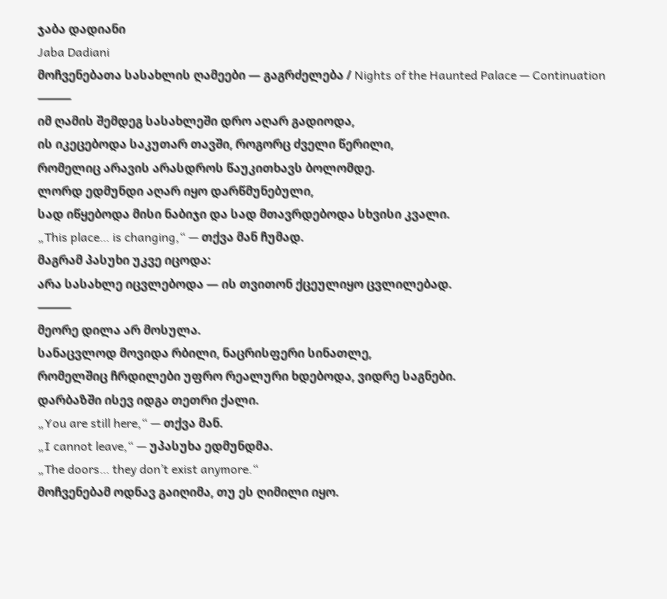ჯაბა დადიანი
Jaba Dadiani
მოჩვენებათა სასახლის ღამეები — გაგრძელება / Nights of the Haunted Palace — Continuation
⸻
იმ ღამის შემდეგ სასახლეში დრო აღარ გადიოდა,
ის იკეცებოდა საკუთარ თავში, როგორც ძველი წერილი,
რომელიც არავის არასდროს წაუკითხავს ბოლომდე.
ლორდ ედმუნდი აღარ იყო დარწმუნებული,
სად იწყებოდა მისი ნაბიჯი და სად მთავრდებოდა სხვისი კვალი.
„This place… is changing,“ — თქვა მან ჩუმად.
მაგრამ პასუხი უკვე იცოდა:
არა სასახლე იცვლებოდა — ის თვითონ ქცეულიყო ცვლილებად.
⸻
მეორე დილა არ მოსულა.
სანაცვლოდ მოვიდა რბილი, ნაცრისფერი სინათლე,
რომელშიც ჩრდილები უფრო რეალური ხდებოდა, ვიდრე საგნები.
დარბაზში ისევ იდგა თეთრი ქალი.
„You are still here,“ — თქვა მან.
„I cannot leave,“ — უპასუხა ედმუნდმა.
„The doors… they don’t exist anymore.“
მოჩვენებამ ოდნავ გაიღიმა, თუ ეს ღიმილი იყო.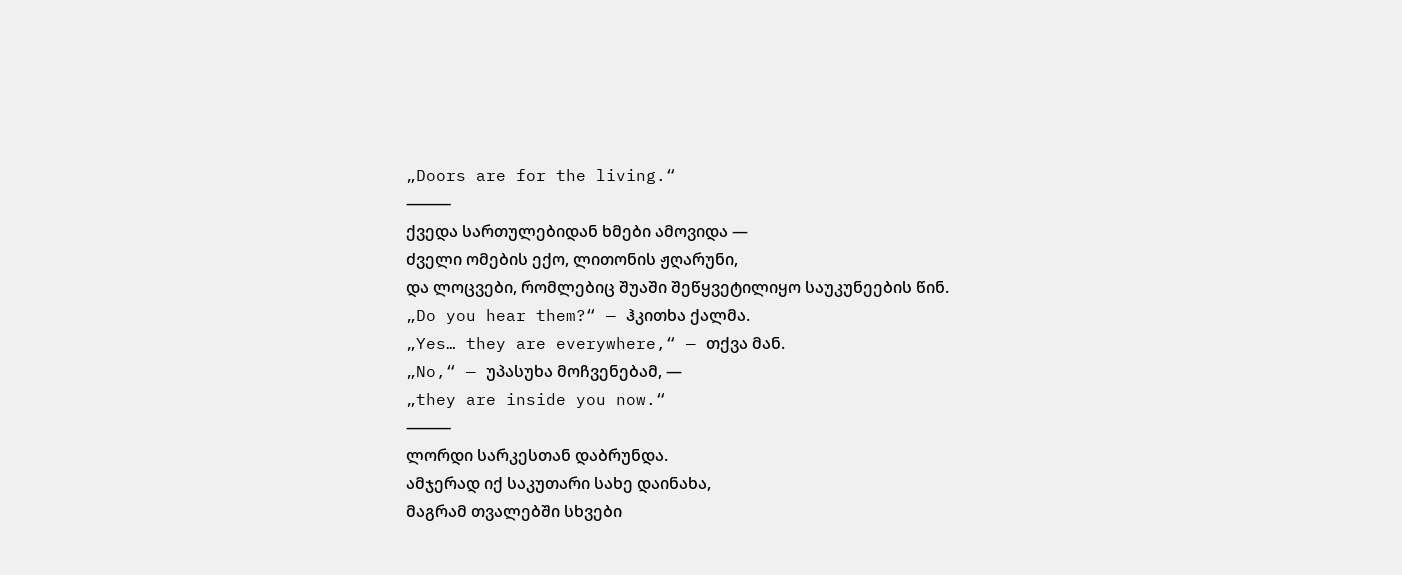„Doors are for the living.“
⸻
ქვედა სართულებიდან ხმები ამოვიდა —
ძველი ომების ექო, ლითონის ჟღარუნი,
და ლოცვები, რომლებიც შუაში შეწყვეტილიყო საუკუნეების წინ.
„Do you hear them?“ — ჰკითხა ქალმა.
„Yes… they are everywhere,“ — თქვა მან.
„No,“ — უპასუხა მოჩვენებამ, —
„they are inside you now.“
⸻
ლორდი სარკესთან დაბრუნდა.
ამჯერად იქ საკუთარი სახე დაინახა,
მაგრამ თვალებში სხვები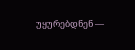უყურებდნენ —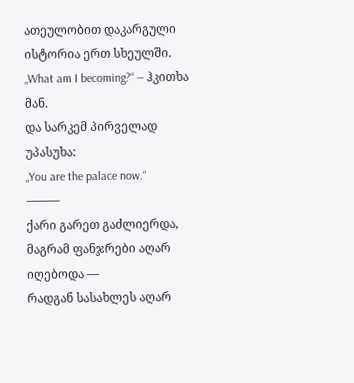ათეულობით დაკარგული ისტორია ერთ სხეულში.
„What am I becoming?“ — ჰკითხა მან.
და სარკემ პირველად უპასუხა:
„You are the palace now.“
⸻
ქარი გარეთ გაძლიერდა,
მაგრამ ფანჯრები აღარ იღებოდა —
რადგან სასახლეს აღარ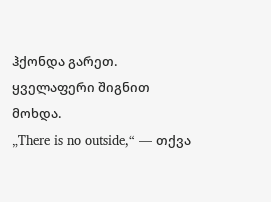ჰქონდა გარეთ.
ყველაფერი შიგნით მოხდა.
„There is no outside,“ — თქვა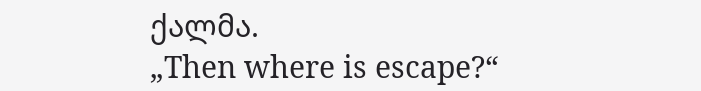ქალმა.
„Then where is escape?“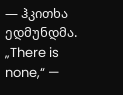— ჰკითხა ედმუნდმა.
„There is none,“ —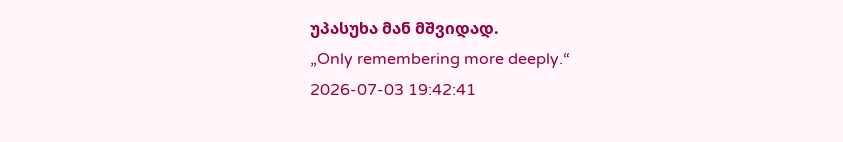უპასუხა მან მშვიდად.
„Only remembering more deeply.“
2026-07-03 19:42:41